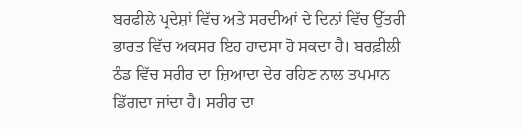ਬਰਫੀਲੇ ਪ੍ਰਦੇਸ਼ਾਂ ਵਿੱਚ ਅਤੇ ਸਰਦੀਆਂ ਦੇ ਦਿਨਾਂ ਵਿੱਚ ਉੱਤਰੀ ਭਾਰਤ ਵਿੱਚ ਅਕਸਰ ਇਹ ਹਾਦਸਾ ਹੋ ਸਕਦਾ ਹੈ। ਬਰਫ਼ੀਲੀ ਠੰਡ ਵਿੱਚ ਸਰੀਰ ਦਾ ਜ਼ਿਆਦਾ ਦੇਰ ਰਹਿਣ ਨਾਲ ਤਪਮਾਨ ਡਿੱਗਦਾ ਜਾਂਦਾ ਹੈ। ਸਰੀਰ ਦਾ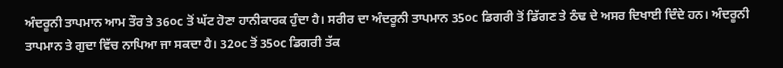ਅੰਦਰੂਨੀ ਤਾਪਮਾਨ ਆਮ ਤੌਰ ਤੇ 36੦c ਤੋਂ ਘੱਟ ਹੋਣਾ ਹਾਨੀਕਾਰਕ ਹੁੰਦਾ ਹੈ। ਸਰੀਰ ਦਾ ਅੰਦਰੂਨੀ ਤਾਪਮਾਨ 35੦c ਡਿਗਰੀ ਤੋਂ ਡਿੱਗਣ ਤੇ ਠੰਢ ਦੇ ਅਸਰ ਦਿਖਾਈ ਦਿੰਦੇ ਹਨ। ਅੰਦਰੂਨੀ ਤਾਪਮਾਨ ਤੇ ਗੁਦਾ ਵਿੱਚ ਨਾਪਿਆ ਜਾ ਸਕਦਾ ਹੈ। 32੦c ਤੋਂ 35੦c ਡਿਗਰੀ ਤੱਕ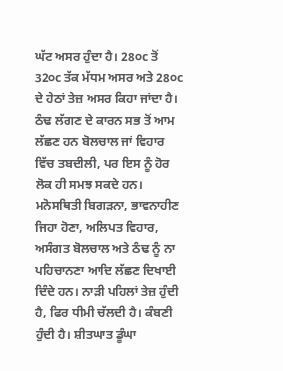ਘੱਟ ਅਸਰ ਹੁੰਦਾ ਹੈ। 28੦c ਤੋਂ 32੦c ਤੱਕ ਮੱਧਮ ਅਸਰ ਅਤੇ 28੦c ਦੇ ਹੇਠਾਂ ਤੇਜ਼ ਅਸਰ ਕਿਹਾ ਜਾਂਦਾ ਹੈ।
ਠੰਢ ਲੱਗਣ ਦੇ ਕਾਰਨ ਸਭ ਤੋਂ ਆਮ ਲੱਛਣ ਹਨ ਬੋਲਚਾਲ ਜਾਂ ਵਿਹਾਰ ਵਿੱਚ ਤਬਦੀਲੀ, ਪਰ ਇਸ ਨੂੰ ਹੋਰ ਲੋਕ ਹੀ ਸਮਝ ਸਕਦੇ ਹਨ। ਮਨੋਸਥਿਤੀ ਬਿਗੜਨਾ, ਭਾਵਨਾਹੀਣ ਜਿਹਾ ਹੋਣਾ, ਅਲਿਪਤ ਵਿਹਾਰ, ਅਸੰਗਤ ਬੋਲਚਾਲ ਅਤੇ ਠੰਢ ਨੂੰ ਨਾ ਪਹਿਚਾਨਣਾ ਆਦਿ ਲੱਛਣ ਦਿਖਾਈ ਦਿੰਦੇ ਹਨ। ਨਾੜੀ ਪਹਿਲਾਂ ਤੇਜ਼ ਹੁੰਦੀ ਹੈ, ਫਿਰ ਧੀਮੀ ਚੱਲਦੀ ਹੈ। ਕੰਬਣੀ ਹੁੰਦੀ ਹੈ। ਸ਼ੀਤਘਾਤ ਡੂੰਘਾ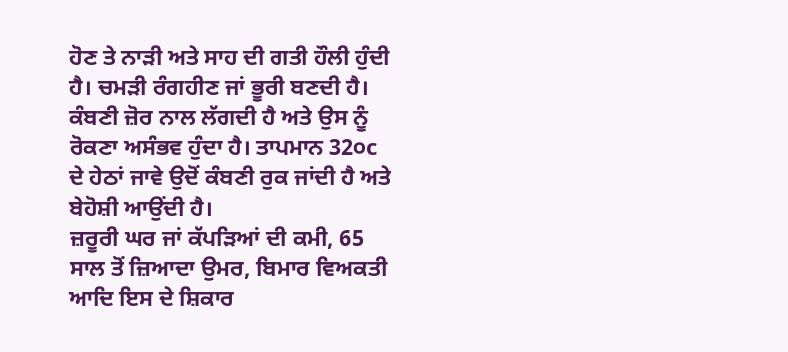ਹੋਣ ਤੇ ਨਾੜੀ ਅਤੇ ਸਾਹ ਦੀ ਗਤੀ ਹੌਲੀ ਹੁੰਦੀ ਹੈ। ਚਮੜੀ ਰੰਗਹੀਣ ਜਾਂ ਭੂਰੀ ਬਣਦੀ ਹੈ। ਕੰਬਣੀ ਜ਼ੋਰ ਨਾਲ ਲੱਗਦੀ ਹੈ ਅਤੇ ਉਸ ਨੂੰ ਰੋਕਣਾ ਅਸੰਭਵ ਹੁੰਦਾ ਹੈ। ਤਾਪਮਾਨ 32੦c ਦੇ ਹੇਠਾਂ ਜਾਵੇ ਉਦੋਂ ਕੰਬਣੀ ਰੁਕ ਜਾਂਦੀ ਹੈ ਅਤੇ ਬੇਹੋਸ਼ੀ ਆਉਂਦੀ ਹੈ।
ਜ਼ਰੂਰੀ ਘਰ ਜਾਂ ਕੱਪੜਿਆਂ ਦੀ ਕਮੀ, 65 ਸਾਲ ਤੋਂ ਜ਼ਿਆਦਾ ਉਮਰ, ਬਿਮਾਰ ਵਿਅਕਤੀ ਆਦਿ ਇਸ ਦੇ ਸ਼ਿਕਾਰ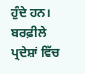ਹੁੰਦੇ ਹਨ। ਬਰਫ਼ੀਲੇ ਪ੍ਰਦੇਸ਼ਾਂ ਵਿੱਚ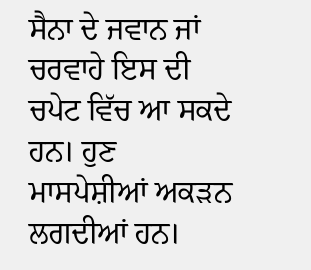ਸੈਨਾ ਦੇ ਜਵਾਨ ਜਾਂ ਚਰਵਾਹੇ ਇਸ ਦੀ ਚਪੇਟ ਵਿੱਚ ਆ ਸਕਦੇ ਹਨ। ਹੁਣ ਮਾਸਪੇਸ਼ੀਆਂ ਅਕੜਨ ਲਗਦੀਆਂ ਹਨ।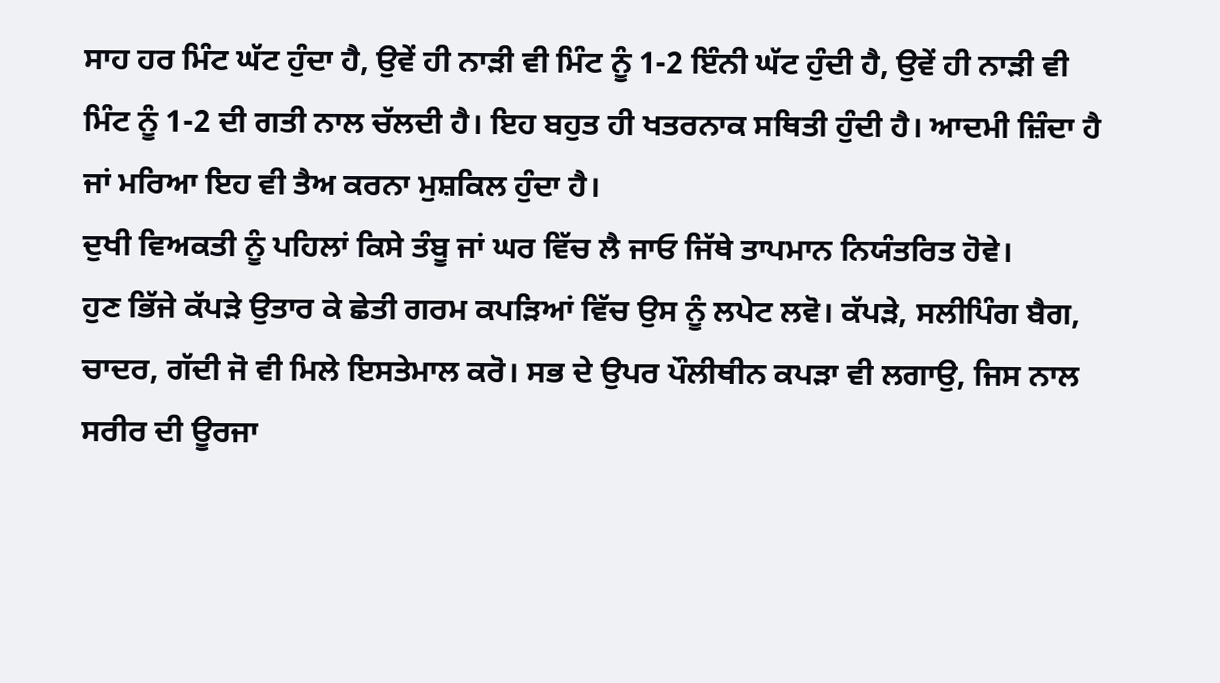ਸਾਹ ਹਰ ਮਿੰਟ ਘੱਟ ਹੁੰਦਾ ਹੈ, ਉਵੇਂ ਹੀ ਨਾੜੀ ਵੀ ਮਿੰਟ ਨੂੰ 1-2 ਇੰਨੀ ਘੱਟ ਹੁੰਦੀ ਹੈ, ਉਵੇਂ ਹੀ ਨਾੜੀ ਵੀ ਮਿੰਟ ਨੂੰ 1-2 ਦੀ ਗਤੀ ਨਾਲ ਚੱਲਦੀ ਹੈ। ਇਹ ਬਹੁਤ ਹੀ ਖਤਰਨਾਕ ਸਥਿਤੀ ਹੁੰਦੀ ਹੈ। ਆਦਮੀ ਜ਼ਿੰਦਾ ਹੈ ਜਾਂ ਮਰਿਆ ਇਹ ਵੀ ਤੈਅ ਕਰਨਾ ਮੁਸ਼ਕਿਲ ਹੁੰਦਾ ਹੈ।
ਦੁਖੀ ਵਿਅਕਤੀ ਨੂੰ ਪਹਿਲਾਂ ਕਿਸੇ ਤੰਬੂ ਜਾਂ ਘਰ ਵਿੱਚ ਲੈ ਜਾਓ ਜਿੱਥੇ ਤਾਪਮਾਨ ਨਿਯੰਤਰਿਤ ਹੋਵੇ।
ਹੁਣ ਭਿੱਜੇ ਕੱਪੜੇ ਉਤਾਰ ਕੇ ਛੇਤੀ ਗਰਮ ਕਪੜਿਆਂ ਵਿੱਚ ਉਸ ਨੂੰ ਲਪੇਟ ਲਵੋ। ਕੱਪੜੇ, ਸਲੀਪਿੰਗ ਬੈਗ, ਚਾਦਰ, ਗੱਦੀ ਜੋ ਵੀ ਮਿਲੇ ਇਸਤੇਮਾਲ ਕਰੋ। ਸਭ ਦੇ ਉਪਰ ਪੌਲੀਥੀਨ ਕਪੜਾ ਵੀ ਲਗਾਉ, ਜਿਸ ਨਾਲ ਸਰੀਰ ਦੀ ਊਰਜਾ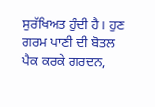ਸੁਰੱਖਿਅਤ ਹੁੰਦੀ ਹੈ। ਹੁਣ ਗਰਮ ਪਾਣੀ ਦੀ ਬੋਤਲ ਪੈਕ ਕਰਕੇ ਗਰਦਨ,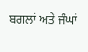ਬਗਲਾਂ ਅਤੇ ਜੰਘਾਂ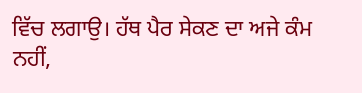ਵਿੱਚ ਲਗਾਉ। ਹੱਥ ਪੈਰ ਸੇਕਣ ਦਾ ਅਜੇ ਕੰਮ ਨਹੀਂ,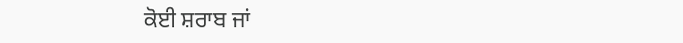ਕੋਈ ਸ਼ਰਾਬ ਜਾਂ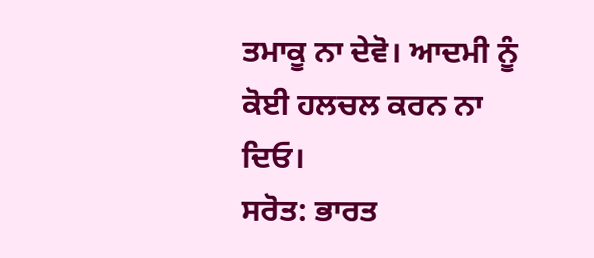ਤਮਾਕੂ ਨਾ ਦੇਵੋ। ਆਦਮੀ ਨੂੰ ਕੋਈ ਹਲਚਲ ਕਰਨ ਨਾ ਦਿਓ।
ਸਰੋਤ: ਭਾਰਤ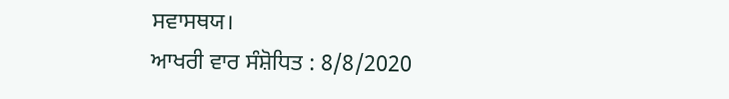ਸਵਾਸਥਯ।
ਆਖਰੀ ਵਾਰ ਸੰਸ਼ੋਧਿਤ : 8/8/2020